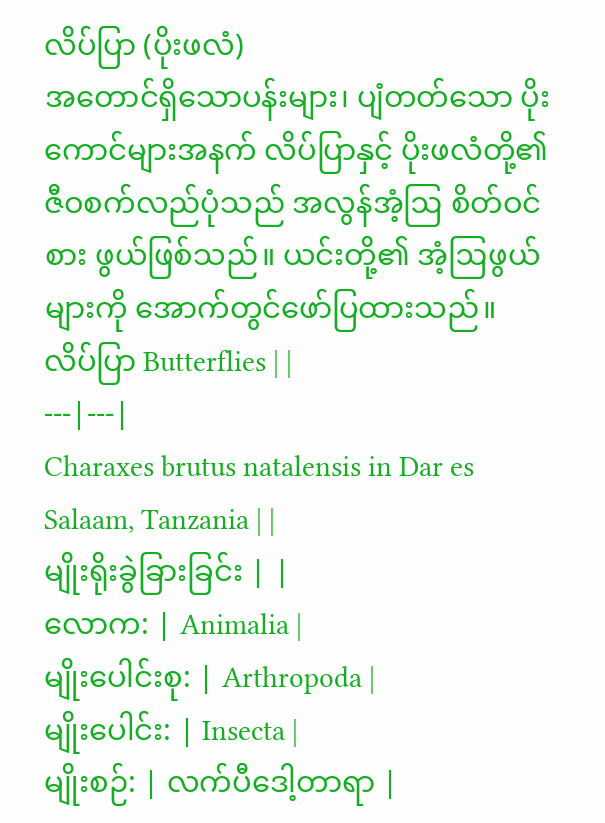လိပ်ပြာ (ပိုးဖလံ)
အတောင်ရှိသောပန်းများ၊ ပျံတတ်သော ပိုးကောင်များအနက် လိပ်ပြာနှင့် ပိုးဖလံတို့၏ ဇီဝစက်လည်ပုံသည် အလွန်အံ့ဩ စိတ်ဝင်စား ဖွယ်ဖြစ်သည်။ ယင်းတို့၏ အံ့ဩဖွယ်များကို အောက်တွင်ဖော်ပြထားသည်။
လိပ်ပြာ Butterflies | |
---|---|
Charaxes brutus natalensis in Dar es Salaam, Tanzania | |
မျိုးရိုးခွဲခြားခြင်း | |
လောက: | Animalia |
မျိုးပေါင်းစု: | Arthropoda |
မျိုးပေါင်း: | Insecta |
မျိုးစဉ်: | လက်ပီဒေါ့တာရာ |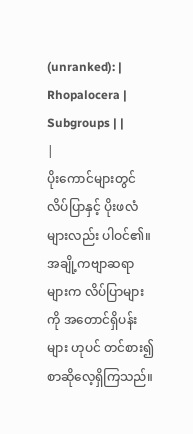(unranked): | Rhopalocera |
Subgroups | |
|
ပိုးကောင်များတွင် လိပ်ပြာနှင့် ပိုးဖလံများလည်း ပါဝင်၏။ အချို့ကဗျာဆရာများက လိပ်ပြာများကို အတောင်ရှိပန်းများ ဟုပင် တင်စား၍စာဆိုလေ့ရှိကြသည်။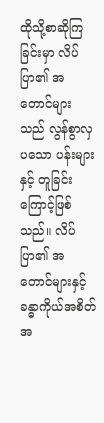ထိုသို့စာဆိုကြခြင်းမှာ လိပ်ပြာ၏ အတောင်များသည် လွန်စွာလှပသော ပန်းများနှင့် တူခြင်းကြောင့်ဖြစ်သည်။ လိပ်ပြာ၏ အတောင်များနှင့် ခန္ဓာကိုယ်အစိတ်အ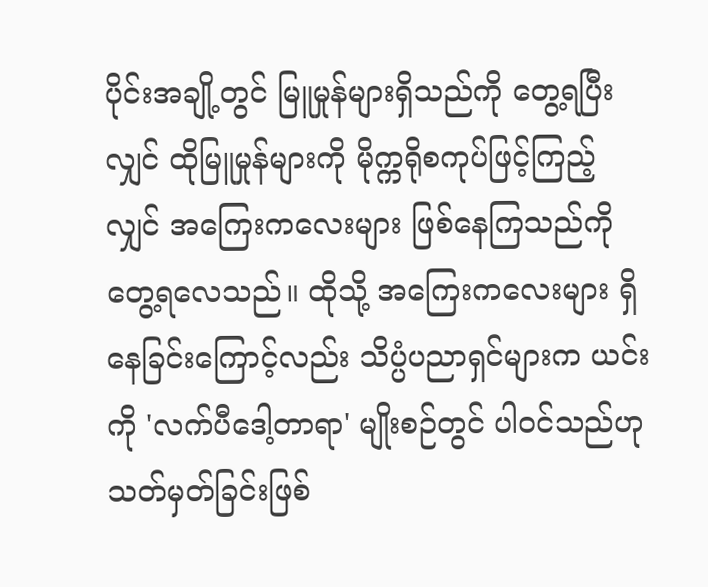ပိုင်းအချို့တွင် မြူမှုန်များရှိသည်ကို တွေ့ရပြီးလျှင် ထိုမြူမှုန်များကို မိုက္ကရိုစကုပ်ဖြင့်ကြည့် လျှင် အကြေးကလေးများ ဖြစ်နေကြသည်ကို တွေ့ရလေသည်။ ထိုသို့ အကြေးကလေးများ ရှိနေခြင်းကြောင့်လည်း သိပ္ပံပညာရှင်များက ယင်းကို 'လက်ပီဒေါ့တာရာ' မျိုးစဉ်တွင် ပါဝင်သည်ဟု သတ်မှတ်ခြင်းဖြစ်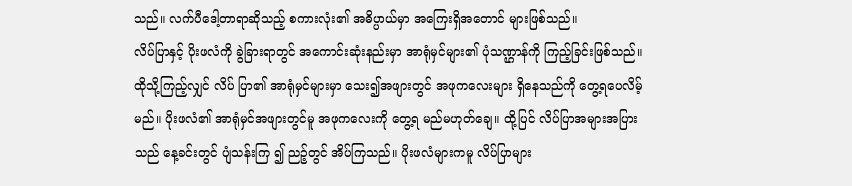သည်။ လက်ပီဒေါ့တာရာဆိုသည့် စကားလုံး၏ အဓိပ္ပာယ်မှာ အကြေးရှိအတောင် များဖြစ်သည်။
လိပ်ပြာနှင့် ပိုးဖလံကို ခွဲခြားရာတွင် အကောင်းဆုံးနည်းမှာ အာရုံမှင်များ၏ ပုံသဏ္ဌာန်ကို ကြည့်ခြင်းဖြစ်သည်။ ထိုသို့ကြည့်လျှင် လိပ် ပြာ၏ အာရုံမှင်များမှာ သေး၍အဖျားတွင် အဖုကလေးများ ရှိနေသည်ကို တွေ့ရပေလိမ့်မည်။ ပိုးဖလံ၏ အာရုံမှင်အဖျားတွင်မူ အဖုကလေးကို တွေ့ရ မည်မဟုတ်ချေ။ ထို့ပြင် လိပ်ပြာအများအပြားသည် နေ့ခင်းတွင် ပျံသန်းကြ ၍ ညဉ့်တွင် အိပ်ကြသည်။ ပိုးဖလံများကမူ လိပ်ပြာများ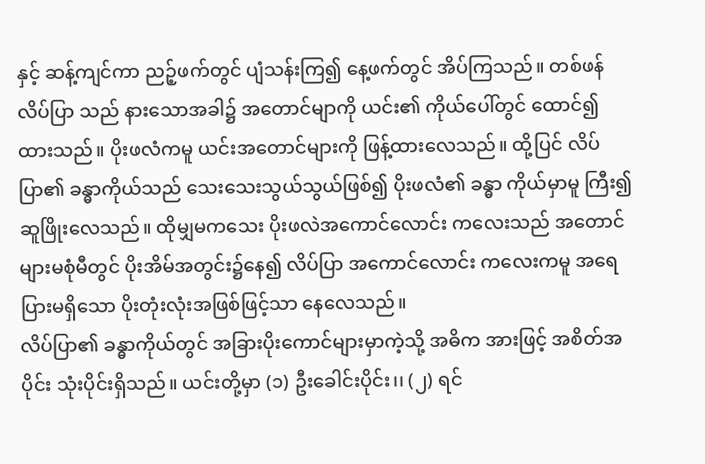နှင့် ဆန့်ကျင်ကာ ညဉ့်ဖက်တွင် ပျံသန်းကြ၍ နေ့ဖက်တွင် အိပ်ကြသည်။ တစ်ဖန် လိပ်ပြာ သည် နားသောအခါ၌ အတောင်မျာကို ယင်း၏ ကိုယ်ပေါ်တွင် ထောင်၍ ထားသည်။ ပိုးဖလံကမူ ယင်းအတောင်များကို ဖြန့်ထားလေသည်။ ထို့ပြင် လိပ်ပြာ၏ ခန္ဓာကိုယ်သည် သေးသေးသွယ်သွယ်ဖြစ်၍ ပိုးဖလံ၏ ခန္ဓာ ကိုယ်မှာမူ ကြီး၍ဆူဖြိုးလေသည်။ ထိုမျှမကသေး ပိုးဖလဲအကောင်လောင်း ကလေးသည် အတောင်များမစုံမီတွင် ပိုးအိမ်အတွင်း၌နေ၍ လိပ်ပြာ အကောင်လောင်း ကလေးကမူ အရေပြားမရှိသော ပိုးတုံးလုံးအဖြစ်ဖြင့်သာ နေလေသည်။
လိပ်ပြာ၏ ခန္ဓာကိုယ်တွင် အခြားပိုးကောင်များမှာကဲ့သို့ အဓိက အားဖြင့် အစိတ်အပိုင်း သုံးပိုင်းရှိသည်။ ယင်းတို့မှာ (၁) ဦးခေါင်းပိုင်း၊၊ (၂) ရင်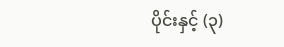ပိုင်းနှင့် (၃)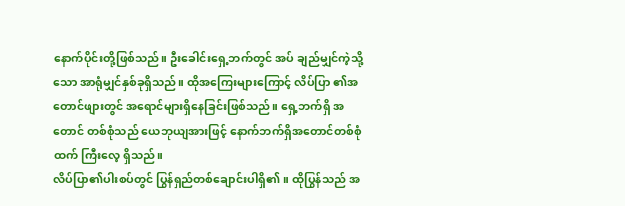နောက်ပိုင်းတို့ဖြစ်သည်။ ဦးခေါင်းရှေ့ဘက်တွင် အပ် ချည်မျှင်ကဲ့သို့သော အာရုံမျှင်နှစ်ခုရှိသည်။ ထိုအကြေးများကြောင့် လိပ်ပြာ ၏အတောင်ဖျားတွင် အရောင်များရှိနေခြင်းဖြစ်သည်။ ရှေ့ဘက်ရှိ အတောင် တစ်စုံသည် ယေဘုယျအားဖြင့် နောက်ဘက်ရှိအတောင်တစ်စုံထက် ကြီးလေ့ ရှိသည်။
လိပ်ပြာ၏ပါးစပ်တွင် ပြွန်ရှည်တစ်ချောင်းပါရှိ၏။ ထိုပြွန်သည် အ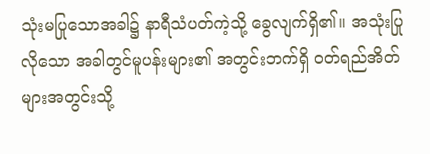သုံးမပြုသောအခါ၌ နာရီသံပတ်ကဲ့သို့ ခွေလျက်ရှိ၏။ အသုံးပြုလိုသော အခါတွင်မူပန်းများ၏ အတွင်းဘက်ရှိ ဝတ်ရည်အိတ်များအတွင်းသို့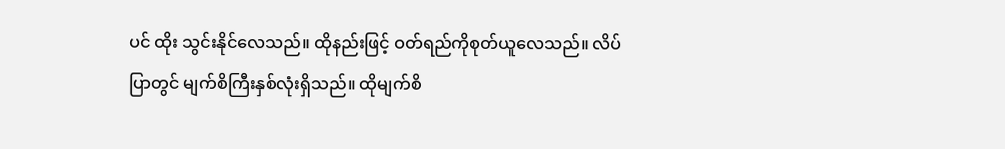ပင် ထိုး သွင်းနိုင်လေသည်။ ထိုနည်းဖြင့် ဝတ်ရည်ကိုစုတ်ယူလေသည်။ လိပ်ပြာတွင် မျက်စိကြီးနှစ်လုံးရှိသည်။ ထိုမျက်စိ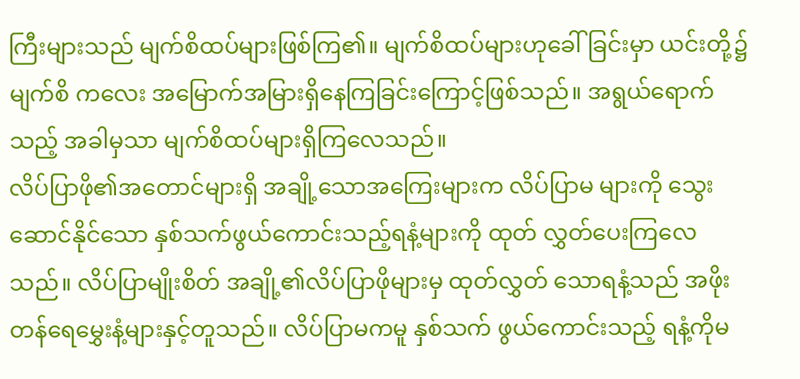ကြီးများသည် မျက်စိထပ်များဖြစ်ကြ၏။ မျက်စိထပ်များဟုခေါ်ခြင်းမှာ ယင်းတို့၌ မျက်စိ ကလေး အမြောက်အမြားရှိနေကြခြင်းကြောင့်ဖြစ်သည်။ အရွယ်ရောက်သည့် အခါမှသာ မျက်စိထပ်များရှိကြလေသည်။
လိပ်ပြာဖို၏အတောင်များရှိ အချို့သောအကြေးများက လိပ်ပြာမ များကို သွေးဆောင်နိုင်သော နှစ်သက်ဖွယ်ကောင်းသည့်ရနံ့များကို ထုတ် လွှတ်ပေးကြလေသည်။ လိပ်ပြာမျိုးစိတ် အချို့၏လိပ်ပြာဖိုများမှ ထုတ်လွှတ် သောရနံ့သည် အဖိုးတန်ရေမွှေးနံ့များနှင့်တူသည်။ လိပ်ပြာမကမူ နှစ်သက် ဖွယ်ကောင်းသည့် ရနံ့ကိုမ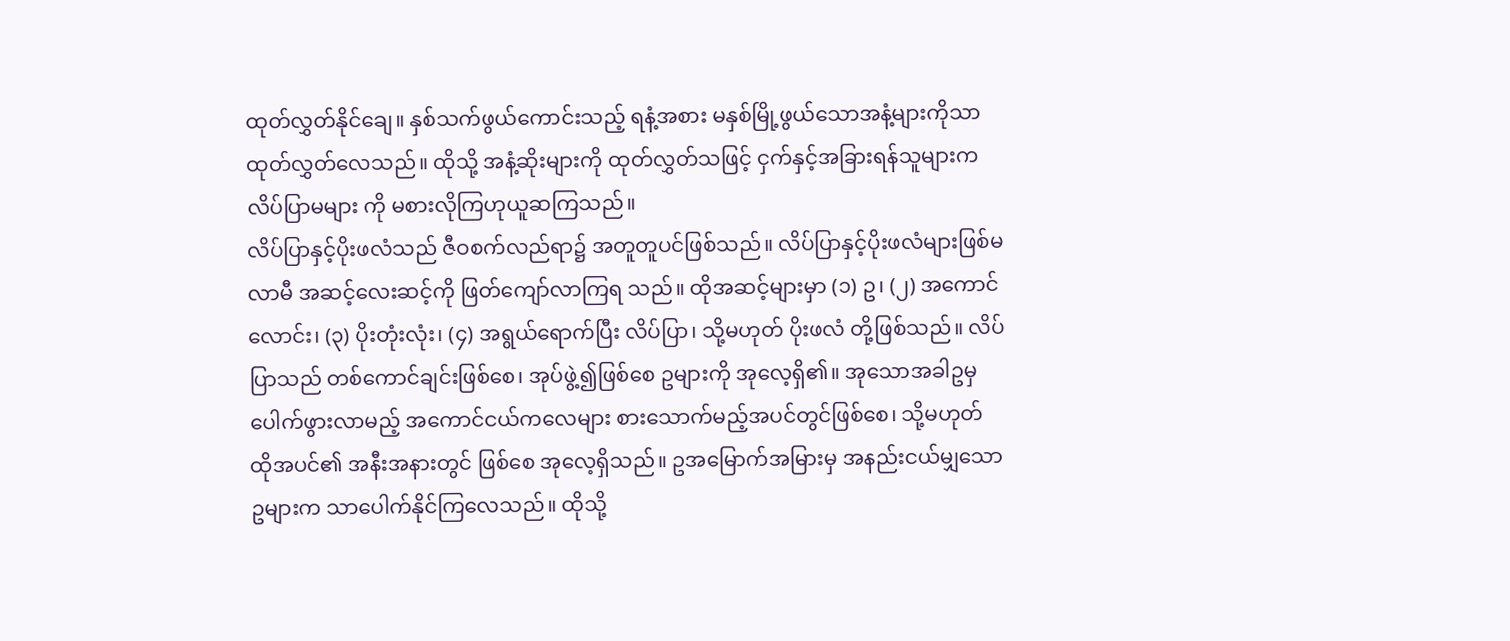ထုတ်လွှတ်နိုင်ချေ။ နှစ်သက်ဖွယ်ကောင်းသည့် ရနံ့အစား မနှစ်မြို့ဖွယ်သောအနံ့များကိုသာ ထုတ်လွှတ်လေသည်။ ထိုသို့ အနံ့ဆိုးများကို ထုတ်လွှတ်သဖြင့် ငှက်နှင့်အခြားရန်သူများက လိပ်ပြာမများ ကို မစားလိုကြဟုယူဆကြသည်။
လိပ်ပြာနှင့်ပိုးဖလံသည် ဇီဝစက်လည်ရာ၌ အတူတူပင်ဖြစ်သည်။ လိပ်ပြာနှင့်ပိုးဖလံများဖြစ်မလာမီ အဆင့်လေးဆင့်ကို ဖြတ်ကျော်လာကြရ သည်။ ထိုအဆင့်များမှာ (၁) ဥ၊ (၂) အကောင်လောင်း၊ (၃) ပိုးတုံးလုံး၊ (၄) အရွယ်ရောက်ပြီး လိပ်ပြာ၊ သို့မဟုတ် ပိုးဖလံ တို့ဖြစ်သည်။ လိပ်ပြာသည် တစ်ကောင်ချင်းဖြစ်စေ၊ အုပ်ဖွဲ့၍ဖြစ်စေ ဥများကို အုလေ့ရှိ၏။ အုသောအခါဥမှ ပေါက်ဖွားလာမည့် အကောင်ငယ်ကလေများ စားသောက်မည့်အပင်တွင်ဖြစ်စေ၊ သို့မဟုတ် ထိုအပင်၏ အနီးအနားတွင် ဖြစ်စေ အုလေ့ရှိသည်။ ဥအမြောက်အမြားမှ အနည်းငယ်မျှသောဥများက သာပေါက်နိုင်ကြလေသည်။ ထိုသို့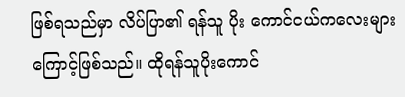ဖြစ်ရသည်မှာ လိပ်ပြာ၏ ရန်သူ ပိုး ကောင်ငယ်ကလေးများကြောင့်ဖြစ်သည်။ ထိုရန်သူပိုးကောင်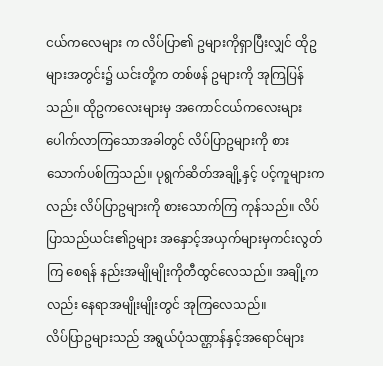ငယ်ကလေများ က လိပ်ပြာ၏ ဥများကိုရှာပြီးလျှင် ထိုဥများအတွင်း၌ ယင်းတို့က တစ်ဖန် ဥများကို အုကြပြန်သည်။ ထိုဥကလေးများမှ အကောင်ငယ်ကလေးများ ပေါက်လာကြသောအခါတွင် လိပ်ပြာဥများကို စားသောက်ပစ်ကြသည်။ ပုရွက်ဆိတ်အချို့နှင့် ပင့်ကူများကလည်း လိပ်ပြာဥများကို စားသောက်ကြ ကုန်သည်။ လိပ်ပြာသည်ယင်း၏ဥများ အနှောင့်အယှက်များမှကင်းလွတ်ကြ စေရန် နည်းအမျိုမျိုးကိုတီထွင်လေသည်။ အချို့ကလည်း နေရာအမျိုးမျိုးတွင် အုကြလေသည်။
လိပ်ပြာဥများသည် အရွယ်ပုံသဏ္ဌာန်နှင့်အရောင်များ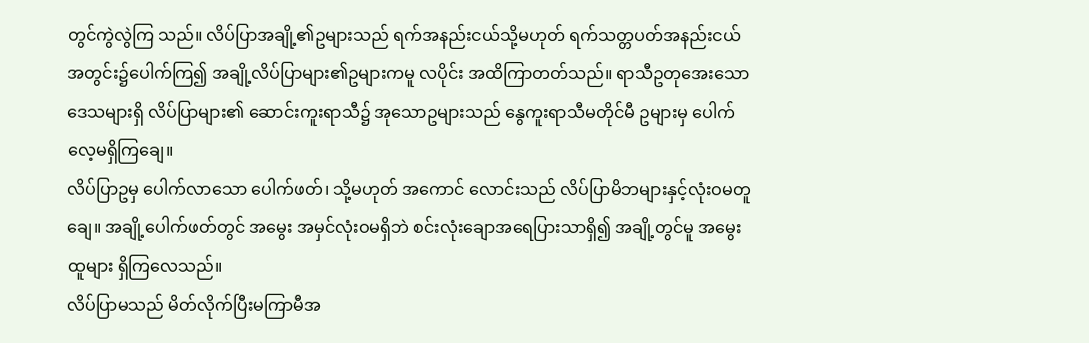တွင်ကွဲလွဲကြ သည်။ လိပ်ပြာအချို့၏ဥများသည် ရက်အနည်းငယ်သို့မဟုတ် ရက်သတ္တပတ်အနည်းငယ်အတွင်း၌ပေါက်ကြ၍ အချို့လိပ်ပြာများ၏ဥများကမူ လပိုင်း အထိကြာတတ်သည်။ ရာသီဥတုအေးသောဒေသများရှိ လိပ်ပြာများ၏ ဆောင်းကူးရာသီ၌ အုသောဥများသည် နွေကူးရာသီမတိုင်မီ ဥများမှ ပေါက် လေ့မရှိကြချေ။
လိပ်ပြာဥမှ ပေါက်လာသော ပေါက်ဖတ်၊ သို့မဟုတ် အကောင် လောင်းသည် လိပ်ပြာမိဘများနှင့်လုံးဝမတူချေ။ အချို့ပေါက်ဖတ်တွင် အမွေး အမှင်လုံးဝမရှိဘဲ စင်းလုံးချောအရေပြားသာရှိ၍ အချို့တွင်မူ အမွေးထူများ ရှိကြလေသည်။
လိပ်ပြာမသည် မိတ်လိုက်ပြီးမကြာမီအ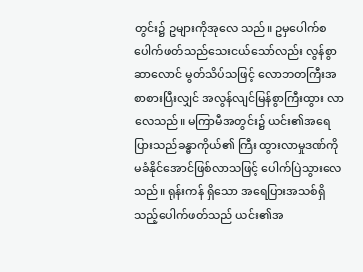တွင်း၌ ဥများကိုအုလေ သည်။ ဥမှပေါက်စပေါက်ဖတ်သည်သေးငယ်သော်လည်း လွန်စွာဆာလောင် မွတ်သိပ်သဖြင့် လောဘတကြီးအစာစားပြီးလျှင် အလွန်လျင်မြန်စွာကြီးထွား လာလေသည်။ မကြာမီအတွင်း၌ ယင်း၏အရေပြားသည်ခန္ဓာကိုယ်၏ ကြီး ထွားလာမှုဒဏ်ကို မခံနိုင်အောင်ဖြစ်လာသဖြင့် ပေါက်ပြဲသွားလေသည်။ ရုန်းကန် ရှိသော အရေပြားအသစ်ရှိသည့်ပေါက်ဖတ်သည် ယင်း၏အ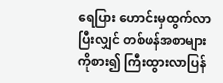ရေပြား ဟောင်းမှထွက်လာပြီးလျှင် တစ်ဖန်အစာများကိုစား၍ ကြီးထွားလာပြန်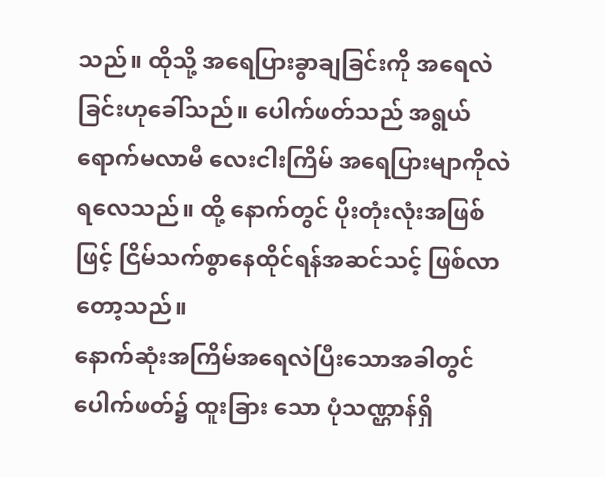သည်။ ထိုသို့ အရေပြားခွာချခြင်းကို အရေလဲခြင်းဟုခေါ်သည်။ ပေါက်ဖတ်သည် အရွယ်ရောက်မလာမီ လေးငါးကြိမ် အရေပြားမျာကိုလဲရလေသည်။ ထို့ နောက်တွင် ပိုးတုံးလုံးအဖြစ်ဖြင့် ငြိမ်သက်စွာနေထိုင်ရန်အဆင်သင့် ဖြစ်လာ တော့သည်။
နောက်ဆုံးအကြိမ်အရေလဲပြီးသောအခါတွင် ပေါက်ဖတ်၌ ထူးခြား သော ပုံသဏ္ဌာန်ရှိ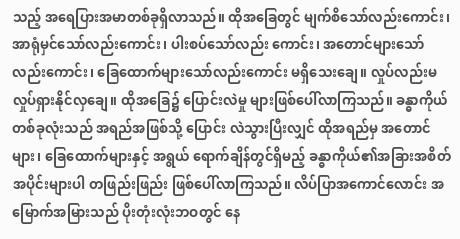သည့် အရေပြားအမာတစ်ခုရှိလာသည်။ ထိုအခြေတွင် မျက်စိသော်လည်းကောင်း၊ အာရုံမှင်သော်လည်းကောင်း၊ ပါးစပ်သော်လည်း ကောင်း၊ အတောင်များသော်လည်းကောင်း၊ ခြေထောက်များသော်လည်းကောင်း မရှိသေးချေ။ လှုပ်လည်းမလှုပ်ရှားနိုင်လှချေ။ ထိုအခြေ၌ ပြောင်းလဲမှု များဖြစ်ပေါ်လာကြသည်။ ခန္ဓာကိုယ်တစ်ခုလုံးသည် အရည်အဖြစ်သို့ ပြောင်း လဲသွားပြီးလျှင် ထိုအရည်မှ အတောင်များ၊ ခြေထောက်များနှင့် အရွယ် ရောက်ချိန်တွင်ရှိမည့် ခန္ဓာကိုယ်၏အခြားအစိတ်အပိုင်းများပါ တဖြည်းဖြည်း ဖြစ်ပေါ်လာကြသည်။ လိပ်ပြာအကောင်လောင်း အမြောက်အမြားသည် ပိုးတုံးလုံးဘဝတွင် နေ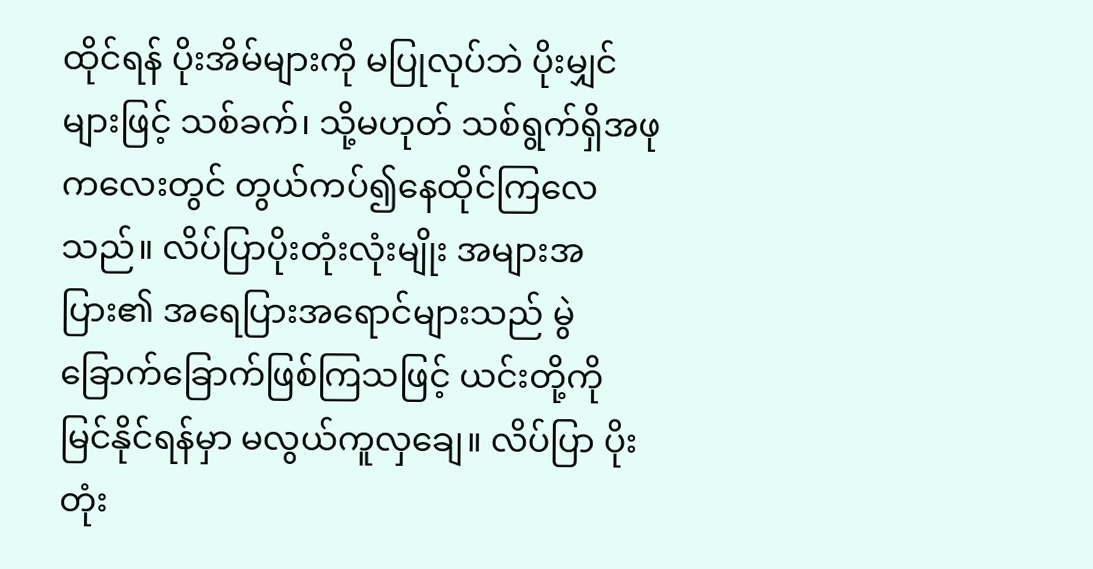ထိုင်ရန် ပိုးအိမ်များကို မပြုလုပ်ဘဲ ပိုးမျှင်များဖြင့် သစ်ခက်၊ သို့မဟုတ် သစ်ရွက်ရှိအဖုကလေးတွင် တွယ်ကပ်၍နေထိုင်ကြလေသည်။ လိပ်ပြာပိုးတုံးလုံးမျိုး အများအပြား၏ အရေပြားအရောင်များသည် မွဲခြောက်ခြောက်ဖြစ်ကြသဖြင့် ယင်းတို့ကို မြင်နိုင်ရန်မှာ မလွယ်ကူလှချေ။ လိပ်ပြာ ပိုးတုံး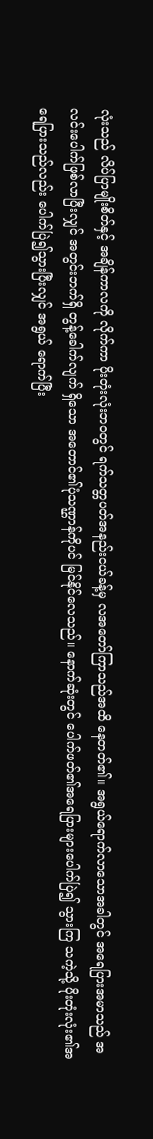လုံးသည် လိပ်ပြာမျိုးစိတ်နှင့် အချိန်ကာလကို လိုက်ကာ ပိုးတုံးလုံးဘဝတွင် ရက်သတ္တပတ်အနည်းငယ်ခန့်မှ လအတော်ကြာသည်အထိ နေတတ်၏။ အရွယ်ရောက်လာသောအခါတွင် အရေပြားအမာသည် အလင်းပေါက်ဖြစ်လာပြီးလျှင် အတွင်းဘက်ရှိ တွန့်ခေါက်လျက် ရှိသော အတောင်၏ပုံသဏ္ဌာန်ကိုပင် မြင်နိုင်လေသည်။ နောက်ဆုံးတွင် ပေါက်ဖတ်၏အရေပြားများပေါက်ပြဲ၍ သွားကြ သကဲ့သို့ ပိုးတုံးလုံး၏အရေပြားသည်လည်း ပေါက်ပြဲ၍သွားပြီးလျှင် အရွယ် ရောက်ပြီး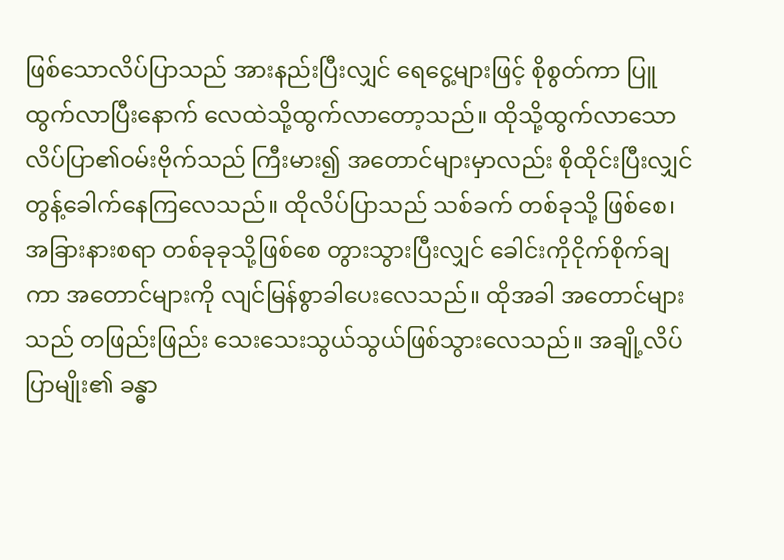ဖြစ်သောလိပ်ပြာသည် အားနည်းပြီးလျှင် ရေငွေ့များဖြင့် စိုစွတ်ကာ ပြူထွက်လာပြီးနောက် လေထဲသို့ထွက်လာတော့သည်။ ထိုသို့ထွက်လာသော လိပ်ပြာ၏ဝမ်းဗိုက်သည် ကြီးမား၍ အတောင်များမှာလည်း စိုထိုင်းပြီးလျှင် တွန့်ခေါက်နေကြလေသည်။ ထိုလိပ်ပြာသည် သစ်ခက် တစ်ခုသို့ ဖြစ်စေ၊ အခြားနားစရာ တစ်ခုခုသို့ဖြစ်စေ တွားသွားပြီးလျှင် ခေါင်းကိုငိုက်စိုက်ချကာ အတောင်များကို လျင်မြန်စွာခါပေးလေသည်။ ထိုအခါ အတောင်များသည် တဖြည်းဖြည်း သေးသေးသွယ်သွယ်ဖြစ်သွားလေသည်။ အချို့လိပ်ပြာမျိုး၏ ခန္ဓာ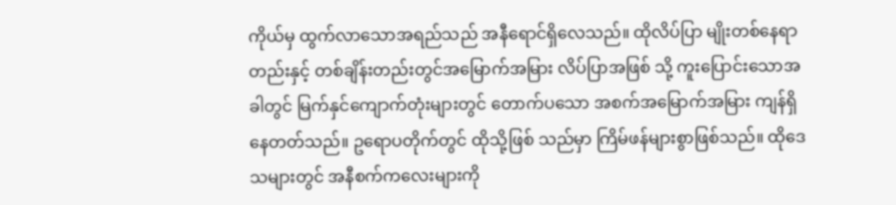ကိုယ်မှ ထွက်လာသောအရည်သည် အနီရောင်ရှိလေသည်။ ထိုလိပ်ပြာ မျိုးတစ်နေရာတည်းနှင့် တစ်ချိန်းတည်းတွင်အမြောက်အမြား လိပ်ပြာအဖြစ် သို့ ကူးပြောင်းသောအခါတွင် မြက်နှင်ကျောက်တုံးများတွင် တောက်ပသော အစက်အမြောက်အမြား ကျန်ရှိနေတတ်သည်။ ဥရောပတိုက်တွင် ထိုသို့ဖြစ် သည်မှာ ကြိမ်ဖန်များစွာဖြစ်သည်။ ထိုဒေသများတွင် အနီစက်ကလေးများကို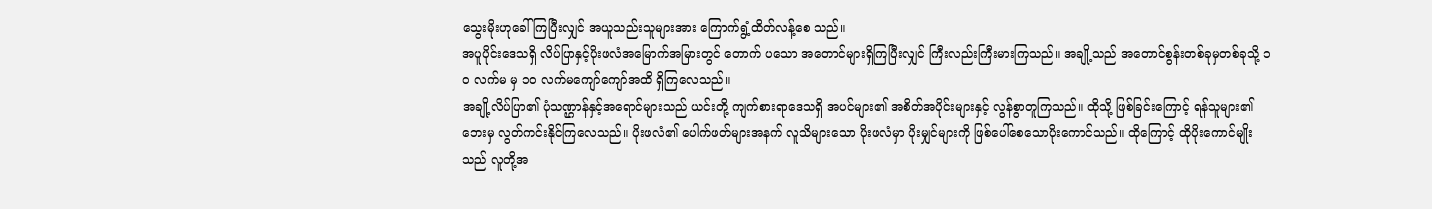သွေးမိုးဟုခေါ်ကြပြီးလျှင် အယူသည်းသူများအား ကြောက်ရွံ့ထိတ်လန့်စေ သည်။
အပူပိုင်းဒေသရှိ လိပ်ပြာနှင့်ပိုးဖလံအမြောက်အမြားတွင် တောက် ပသော အတောင်များရှိကြပြီးလျှင် ကြီးလည်းကြီးမားကြသည်။ အချို့သည် အတောင်စွန်းတစ်ခုမှတစ်ခုသို့ ၁ဝ လက်မ မှ ၁ဝ လက်မကျော်ကျော်အထိ ရှိကြလေသည်။
အချို့လိပ်ပြာ၏ ပုံသဏ္ဌာန်နှင့်အရောင်များသည် ယင်းတို့ ကျက်စားရာဒေသရှိ အပင်များ၏ အစိတ်အပိုင်းများနှင့် လွန်စွာတူကြသည်။ ထိုသို့ ဖြစ်ခြင်းကြောင့် ရန်သူများ၏ဘေးမှ လွတ်ကင်းနိုင်ကြလေသည်။ ပိုးဖလံ၏ ပေါက်ဖတ်များအနက် လူသိများသော ပိုးဖလံမှာ ပိုးမျှင်များကို ဖြစ်ပေါ်စေသောပိုးကောင်သည်။ ထိုကြောင့် ထိုပိုးကောင်မျိုး သည် လူတို့အ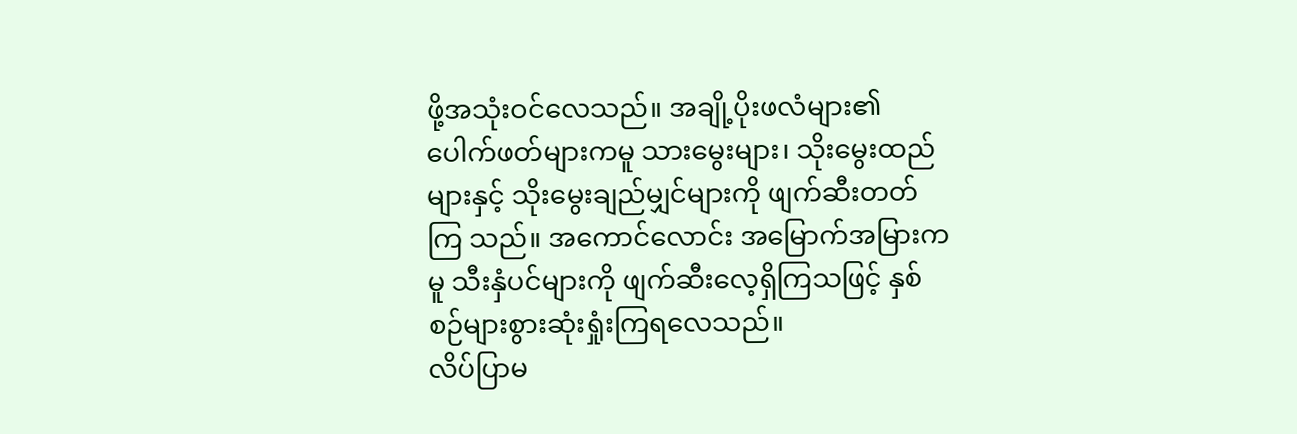ဖို့အသုံးဝင်လေသည်။ အချို့ပိုးဖလံများ၏ ပေါက်ဖတ်များကမူ သားမွေးများ၊ သိုးမွေးထည်များနှင့် သိုးမွေးချည်မျှင်များကို ဖျက်ဆီးတတ်ကြ သည်။ အကောင်လောင်း အမြောက်အမြားကမူ သီးနှံပင်များကို ဖျက်ဆီးလေ့ရှိကြသဖြင့် နှစ်စဉ်များစွားဆုံးရှုံးကြရလေသည်။
လိပ်ပြာမ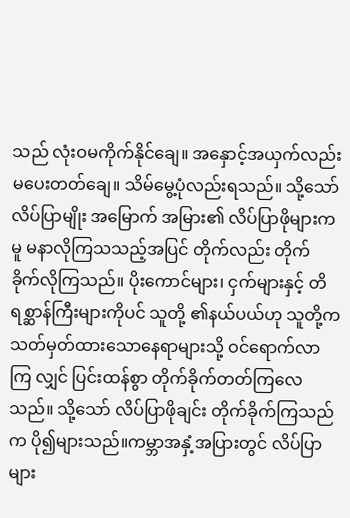သည် လုံးဝမကိုက်နိုင်ချေ။ အနှောင့်အယှက်လည်း မပေးတတ်ချေ။ သိမ်မွေ့ပုံလည်းရသည်။ သို့သော်လိပ်ပြာမျိုး အမြောက် အမြား၏ လိပ်ပြာဖိုများကမူ မနာလိုကြသသည့်အပြင် တိုက်လည်း တိုက် ခိုက်လိုကြသည်။ ပိုးကောင်များ၊ ငှက်များနှင့် တိရစ္ဆာန်ကြီးများကိုပင် သူတို့ ၏နယ်ပယ်ဟု သူတို့ကသတ်မှတ်ထားသောနေရာများသို့ ဝင်ရောက်လာကြ လျှင် ပြင်းထန်စွာ တိုက်ခိုက်တတ်ကြလေသည်။ သို့သော် လိပ်ပြာဖိုချင်း တိုက်ခိုက်ကြသည်က ပို၍များသည်။ကမ္ဘာအနှံ့အပြားတွင် လိပ်ပြာများ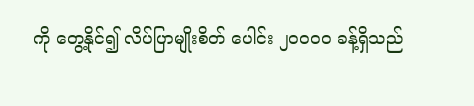ကို တွေ့နိုင်၍ လိပ်ပြာမျိုးစိတ် ပေါင်း ၂ဝဝဝဝ ခန့်ရှိသည်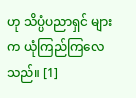ဟု သိပ္ပံပညာရှင် များက ယုံကြည်ကြလေသည်။ [1]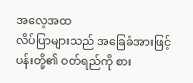အလေ့အထ
လိပ်ပြာများသည် အခြေခံအားဖြင့် ပန်းတို့၏ ဝတ်ရည်ကို စား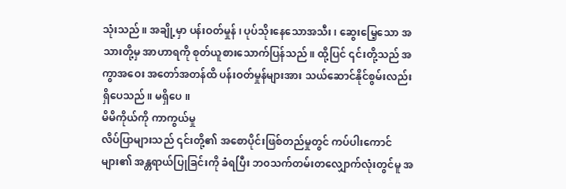သုံးသည်။ အချို့မှာ ပန်းဝတ်မှုန်၊ ပုပ်သိုးနေသောအသီး၊ ဆွေးမြေ့သော အသားတို့မှ အာဟာရကို စုတ်ယူစားသောက်ပြန်သည်။ ထို့ပြင် ၎င်းတို့သည် အကွာအဝေး အတော်အတန်ထိ ပန်းဝတ်မှုန်များအား သယ်ဆောင်နိုင်စွမ်းလည်း ရှိပေသည်။ မရှိပေ။
မိမိကိုယ်ကို ကာကွယ်မှု
လိပ်ပြာများသည် ၎င်းတို့၏ အစောပိုင်းဖြစ်တည်မှုတွင် ကပ်ပါးကောင်များ၏ အန္တရာယ်ပြုခြင်းကို ခံရပြီး ဘ၀သက်တမ်းတလျှောက်လုံးတွင်မူ အ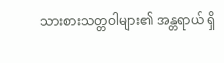သားစားသတ္တဝါများ၏ အန္တရာယ် ရှိ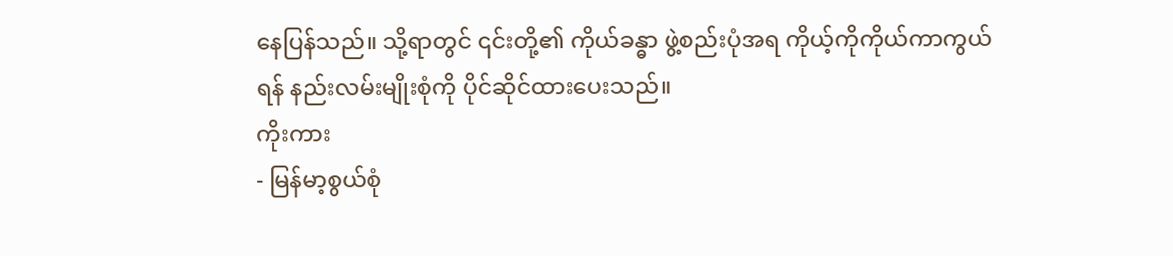နေပြန်သည်။ သို့ရာတွင် ၎င်းတို့၏ ကိုယ်ခန္ဓာ ဖွဲ့စည်းပုံအရ ကိုယ့်ကိုကိုယ်ကာကွယ်ရန် နည်းလမ်းမျိုးစုံကို ပိုင်ဆိုင်ထားပေးသည်။
ကိုးကား
- မြန်မာ့စွယ်စုံ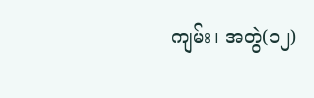ကျမ်း၊ အတွဲ(၁၂)